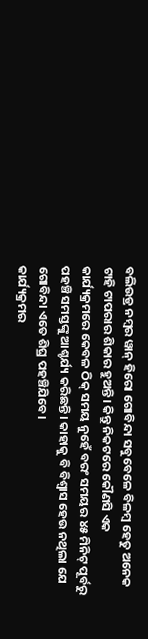ବଲିଉଡ୍ର ନମ୍ବର ୱାନ୍ ହିରୋ ଗୋବିନ୍ଦା ସବୁବେଳେ ବିଳମ୍ବ ହେତୁ ଅନେକ ଟାହି ଟାପରାର ଶିକାର ହୁଅନ୍ତି। କିନ୍ତୁ ନିକଟରେ କୌଣସି ଏକ କାର୍ଯ୍ୟକ୍ରମରେ କେବଳ ଠିକ୍ ସମୟ ନୁହେଁ ବରଂ ସମୟର ୪୫ ମିନିଟ୍ ପୂର୍ବରୁ ପହଞ୍ଚି ସମସ୍ତଙ୍କୁ ଆଶ୍ଚର୍ଯ୍ୟ କରିଛନ୍ତି। କାହାକୁ ବି ବିଶ୍ୱାସ ହେଉ ନଥିଲା ଯେ ଗୋବିନ୍ଦା ଏତେ ଶିଘ୍ର ପହଞ୍ଚିଯିବେ।
କାର୍ଯ୍ୟକ୍ରମର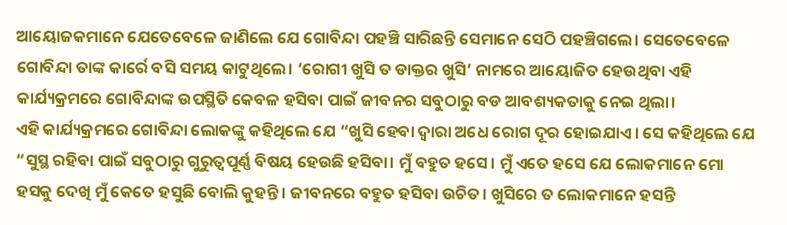ଆୟୋଜକମାନେ ଯେତେବେଳେ ଜାଣିଲେ ଯେ ଗୋବିନ୍ଦା ପହଞ୍ଚି ସାରିଛନ୍ତି ସେମାନେ ସେଠି ପହଞ୍ଚିଗଲେ। ସେତେବେଳେ ଗୋବିନ୍ଦା ତାଙ୍କ କାର୍ରେ ବସି ସମୟ କାଟୁଥିଲେ। ‘ରୋଗୀ ଖୁସି ତ ଡାକ୍ତର ଖୁସି’ ନାମରେ ଆୟୋଜିତ ହେଉଥିବା ଏହି କାର୍ଯ୍ୟକ୍ରମରେ ଗୋବିନ୍ଦାଙ୍କ ଉପସ୍ଥିତି କେବଳ ହସିବା ପାଇଁ ଜୀବନର ସବୁଠାରୁ ବଡ ଆବଶ୍ୟକତାକୁ ନେଇ ଥିଲା।
ଏହି କାର୍ଯ୍ୟକ୍ରମରେ ଗୋବିନ୍ଦା ଲୋକଙ୍କୁ କହିଥିଲେ ଯେ “ଖୁସି ହେବା ଦ୍ୱାରା ଅଧେ ରୋଗ ଦୂର ହୋଇଯାଏ। ସେ କହିଥିଲେ ଯେ “ସୁସ୍ଥ ରହିବା ପାଇଁ ସବୁଠାରୁ ଗୁରୁତ୍ୱପୂର୍ଣ୍ଣ ବିଷୟ ହେଉଛି ହସିବା। ମୁଁ ବହୁତ ହସେ। ମୁଁ ଏତେ ହସେ ଯେ ଲୋକମାନେ ମୋ ହସକୁ ଦେଖି ମୁଁ କେତେ ହସୁଛି ବୋଲି କୁହନ୍ତି। ଜୀବନରେ ବହୁତ ହସିବା ଉଚିତ। ଖୁସିରେ ତ ଲୋକମାନେ ହସନ୍ତି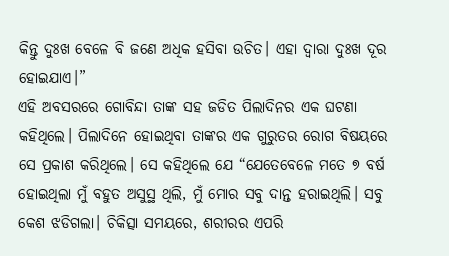କିନ୍ତୁ ଦୁଃଖ ବେଳେ ବି ଜଣେ ଅଧିକ ହସିବା ଉଚିତ। ଏହା ଦ୍ୱାରା ଦୁଃଖ ଦୂର ହୋଇଯାଏ।”
ଏହି ଅବସରରେ ଗୋବିନ୍ଦା ତାଙ୍କ ସହ ଜଡିତ ପିଲାଦିନର ଏକ ଘଟଣା କହିଥିଲେ। ପିଲାଦିନେ ହୋଇଥିବା ତାଙ୍କର ଏକ ଗୁରୁତର ରୋଗ ବିଷୟରେ ସେ ପ୍ରକାଶ କରିଥିଲେ। ସେ କହିଥିଲେ ଯେ “ଯେତେବେଳେ ମତେ ୭ ବର୍ଷ ହୋଇଥିଲା ମୁଁ ବହୁତ ଅସୁସ୍ଥ ଥିଲି, ମୁଁ ମୋର ସବୁ ଦାନ୍ତ ହରାଇଥିଲି। ସବୁ କେଶ ଝଡିଗଲା। ଚିକିତ୍ସା ସମୟରେ, ଶରୀରର ଏପରି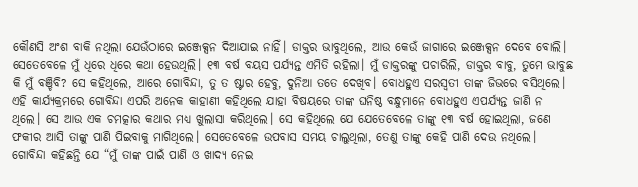କୌଣସି ଅଂଶ ବାକି ନଥିଲା ଯେଉଁଠାରେ ଇଞ୍ଜେକ୍ସନ ଦିଆଯାଇ ନାହିଁ। ଡାକ୍ତର ଭାବୁଥିଲେ, ଆଉ କେଉଁ ଜାଗାରେ ଇଞ୍ଜେକ୍ସନ ଦେବେ ବୋଲି।
ସେତେବେଳେ ମୁଁ ଧିରେ ଧିରେ କଥା ହେଉଥିଲି। ୧୩ ବର୍ଷ ବୟସ ପର୍ଯ୍ୟନ୍ତ ଏମିତି ରହିଲା। ମୁଁ ଡାକ୍ତରଙ୍କୁ ପଚାରିଲି, ଡାକ୍ତର ବାବୁ, ତୁମେ ଭାବୁଛ କି ମୁଁ ବଞ୍ଚିବି? ସେ କହିଥିଲେ, ଆରେ ଗୋବିନ୍ଦା, ତୁ ତ ଷ୍ଟାର ହେବୁ, ଦୁନିଆ ତତେ ଦେଖିବ। ବୋଧହୁଏ ସରସ୍ୱତୀ ତାଙ୍କ ଜିଭରେ ବସିଥିଲେ।
ଏହି କାର୍ଯ୍ୟକ୍ରମରେ ଗୋବିନ୍ଦା ଏପରି ଅନେକ କାହାଣୀ କହିଥିଲେ ଯାହା ବିଷୟରେ ତାଙ୍କ ଘନିଷ୍ଠ ବନ୍ଧୁମାନେ ବୋଧହୁଏ ଏପର୍ଯ୍ୟନ୍ତ ଜାଣି ନ ଥିଲେ। ସେ ଆଉ ଏକ ଚମତ୍କାର କଥାର ମଧ୍ୟ ଖୁଲାସା କରିଥିଲେ। ସେ କହିଥିଲେ ଯେ ଯେତେବେଳେ ତାଙ୍କୁ ୧୩ ବର୍ଷ ହୋଇଥିଲା, ଜଣେ ଫକୀର ଆସି ତାଙ୍କୁ ପାଣି ପିଇବାକୁ ମାଗିଥିଲେ। ସେତେବେଳେ ଉପବାସ ସମୟ ଚାଲୁଥିଲା, ତେଣୁ ତାଙ୍କୁ କେହି ପାଣି ଦେଉ ନଥିଲେ।
ଗୋବିନ୍ଦା କହିଛନ୍ତି ଯେ “ମୁଁ ତାଙ୍କ ପାଇଁ ପାଣି ଓ ଖାଦ୍ୟ ନେଇ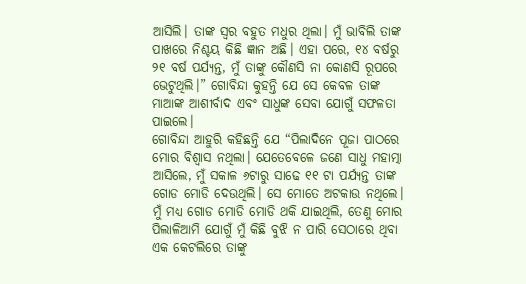ଆସିଲି। ତାଙ୍କ ସ୍ୱର ବହୁତ ମଧୁର ଥିଲା। ମୁଁ ଭାବିଲି ତାଙ୍କ ପାଖରେ ନିଶ୍ଚୟ କିଛି ଜ୍ଞାନ ଅଛି। ଏହା ପରେ, ୧୪ ବର୍ଷରୁ ୨୧ ବର୍ଷ ପର୍ଯ୍ୟନ୍ତ, ମୁଁ ତାଙ୍କୁ କୌଣସି ନା କୋଣସି ରୂପରେ ଭେଟୁଥିଲି।” ଗୋବିନ୍ଦା କୁହନ୍ତି ଯେ ସେ କେବଳ ତାଙ୍କ ମାଆଙ୍କ ଆଶୀର୍ବାଦ ଏବଂ ସାଧୁଙ୍କ ସେବା ଯୋଗୁଁ ସଫଳତା ପାଇଲେ।
ଗୋବିନ୍ଦା ଆହୁରି କହିଛନ୍ତି ଯେ “ପିଲାଦିନେ ପୂଜା ପାଠରେ ମୋର ବିଶ୍ୱାସ ନଥିଲା। ଯେତେବେଳେ ଜଣେ ସାଧୁ ମହାତ୍ମା ଆସିଲେ, ମୁଁ ସକାଳ ୬ଟାରୁ ସାଢେ ୧୧ ଟା ପର୍ଯ୍ୟନ୍ତ ତାଙ୍କ ଗୋଡ ମୋଡି ଦେଉଥିଲି। ସେ ମୋତେ ଅଟକାଉ ନଥିଲେ। ମୁଁ ମଧ୍ୟ ଗୋଡ ମୋଡି ମୋଡି ଥକି ଯାଇଥିଲି, ତେଣୁ ମୋର ପିଲାଳିଆମି ଯୋଗୁଁ ମୁଁ କିଛି ବୁଝି ନ ପାରି ସେଠାରେ ଥିବା ଏକ କେଟଲିରେ ତାଙ୍କୁ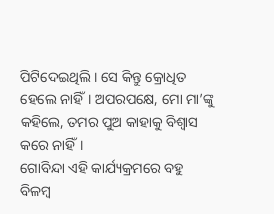ପିଟିଦେଇଥିଲି। ସେ କିନ୍ତୁ କ୍ରୋଧିତ ହେଲେ ନାହିଁ। ଅପରପକ୍ଷେ, ମୋ ମା’ଙ୍କୁ କହିଲେ, ତମର ପୁଅ କାହାକୁ ବିଶ୍ୱାସ କରେ ନାହିଁ।
ଗୋବିନ୍ଦା ଏହି କାର୍ଯ୍ୟକ୍ରମରେ ବହୁ ବିଳମ୍ବ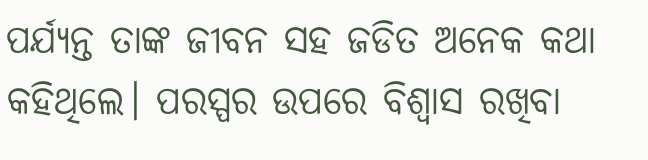ପର୍ଯ୍ୟନ୍ତ ତାଙ୍କ ଜୀବନ ସହ ଜଡିତ ଅନେକ କଥା କହିଥିଲେ। ପରସ୍ପର ଉପରେ ବିଶ୍ୱାସ ରଖିବା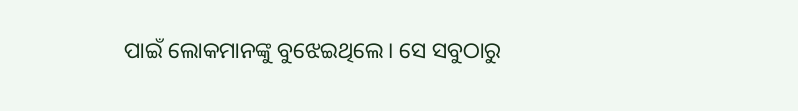ପାଇଁ ଲୋକମାନଙ୍କୁ ବୁଝେଇଥିଲେ। ସେ ସବୁଠାରୁ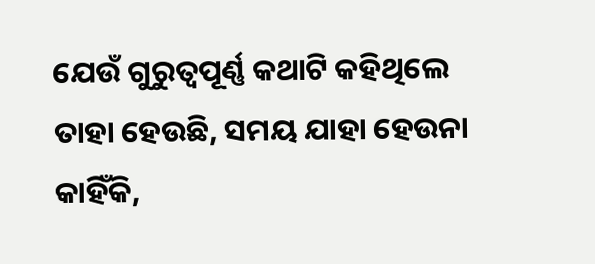ଯେଉଁ ଗୁରୁତ୍ୱପୂର୍ଣ୍ଣ କଥାଟି କହିଥିଲେ ତାହା ହେଉଛି, ସମୟ ଯାହା ହେଉନା କାହିଁକି,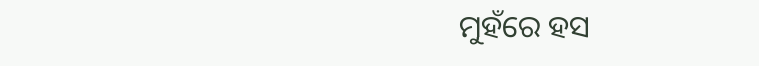ମୁହଁରେ ହସ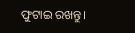ଫୁଟାଇ ରଖନ୍ତୁ।